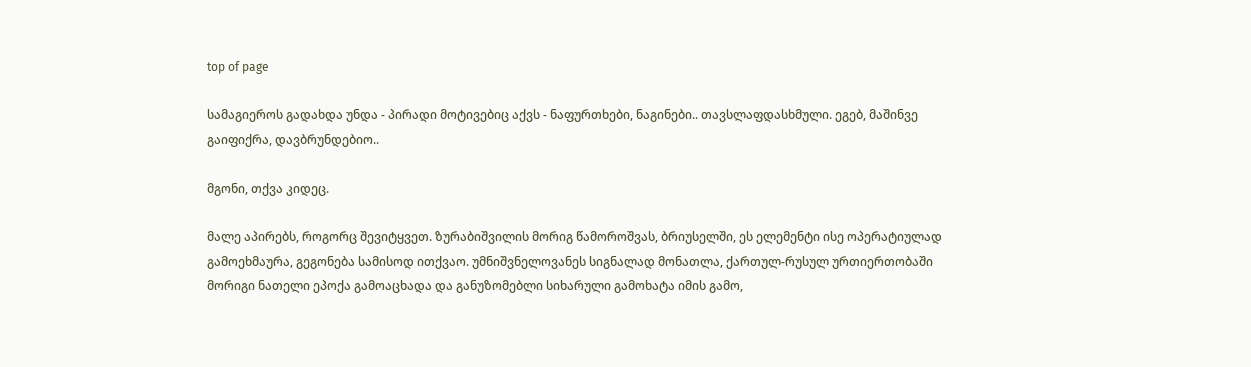top of page

სამაგიეროს გადახდა უნდა - პირადი მოტივებიც აქვს - ნაფურთხები, ნაგინები.. თავსლაფდასხმული. ეგებ, მაშინვე გაიფიქრა, დავბრუნდებიო..

მგონი, თქვა კიდეც.

მალე აპირებს, როგორც შევიტყვეთ. ზურაბიშვილის მორიგ წამოროშვას, ბრიუსელში, ეს ელემენტი ისე ოპერატიულად გამოეხმაურა, გეგონება სამისოდ ითქვაო. უმნიშვნელოვანეს სიგნალად მონათლა, ქართულ-რუსულ ურთიერთობაში მორიგი ნათელი ეპოქა გამოაცხადა და განუზომებლი სიხარული გამოხატა იმის გამო,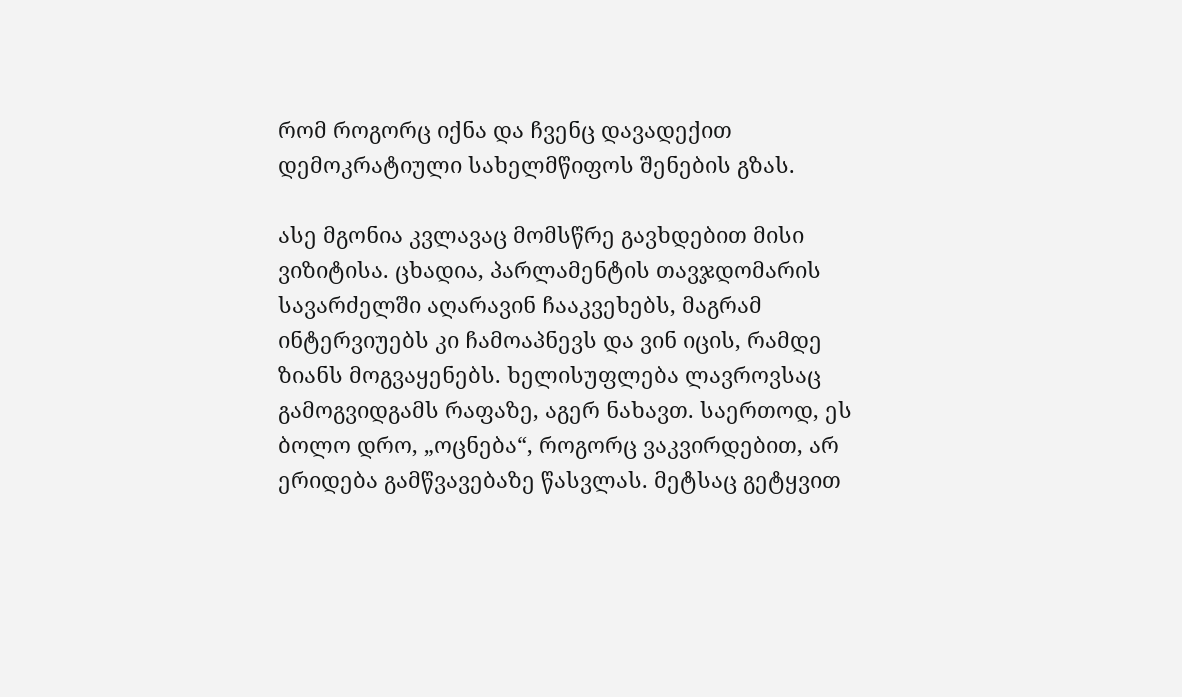რომ როგორც იქნა და ჩვენც დავადექით დემოკრატიული სახელმწიფოს შენების გზას.

ასე მგონია კვლავაც მომსწრე გავხდებით მისი ვიზიტისა. ცხადია, პარლამენტის თავჯდომარის სავარძელში აღარავინ ჩააკვეხებს, მაგრამ ინტერვიუებს კი ჩამოაპნევს და ვინ იცის, რამდე ზიანს მოგვაყენებს. ხელისუფლება ლავროვსაც გამოგვიდგამს რაფაზე, აგერ ნახავთ. საერთოდ, ეს ბოლო დრო, „ოცნება“, როგორც ვაკვირდებით, არ ერიდება გამწვავებაზე წასვლას. მეტსაც გეტყვით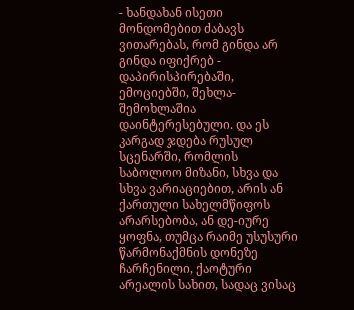- ხანდახან ისეთი მონდომებით ძაბავს ვითარებას, რომ გინდა არ გინდა იფიქრებ - დაპირისპირებაში, ემოციებში, შეხლა-შემოხლაშია დაინტერესებული. და ეს კარგად ჯდება რუსულ სცენარში, რომლის საბოლოო მიზანი, სხვა და სხვა ვარიაციებით, არის ან ქართული სახელმწიფოს არარსებობა, ან დე-იურე ყოფნა, თუმცა რაიმე უსუსური წარმონაქმნის დონეზე ჩარჩენილი, ქაოტური არეალის სახით, სადაც ვისაც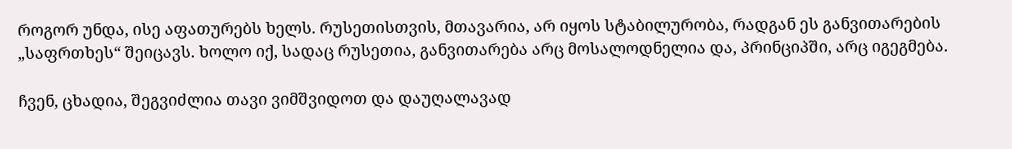როგორ უნდა, ისე აფათურებს ხელს. რუსეთისთვის, მთავარია, არ იყოს სტაბილურობა, რადგან ეს განვითარების „საფრთხეს“ შეიცავს. ხოლო იქ, სადაც რუსეთია, განვითარება არც მოსალოდნელია და, პრინციპში, არც იგეგმება.

ჩვენ, ცხადია, შეგვიძლია თავი ვიმშვიდოთ და დაუღალავად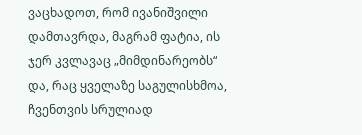ვაცხადოთ, რომ ივანიშვილი დამთავრდა, მაგრამ ფატია, ის ჯერ კვლავაც „მიმდინარეობს“ და, რაც ყველაზე საგულისხმოა, ჩვენთვის სრულიად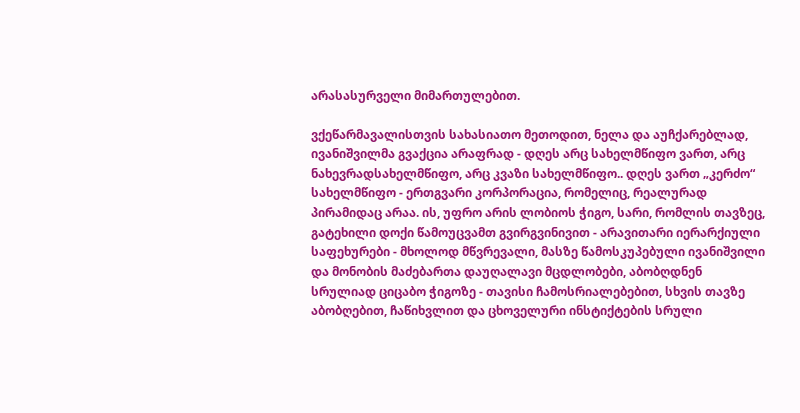არასასურველი მიმართულებით.

ვქეწარმავალისთვის სახასიათო მეთოდით, ნელა და აუჩქარებლად, ივანიშვილმა გვაქცია არაფრად - დღეს არც სახელმწიფო ვართ, არც ნახევრადსახელმწიფო, არც კვაზი სახელმწიფო.. დღეს ვართ „კერძო“ სახელმწიფო - ერთგვარი კორპორაცია, რომელიც, რეალურად პირამიდაც არაა. ის, უფრო არის ლობიოს ჭიგო, სარი, რომლის თავზეც, გატეხილი დოქი წამოუცვამთ გვირგვინივით - არავითარი იერარქიული საფეხურები - მხოლოდ მწვრევალი, მასზე წამოსკუპებული ივანიშვილი და მონობის მაძებართა დაუღალავი მცდლობები, აბობღდნენ სრულიად ციცაბო ჭიგოზე - თავისი ჩამოსრიალებებით, სხვის თავზე აბობღებით, ჩაწიხვლით და ცხოველური ინსტიქტების სრული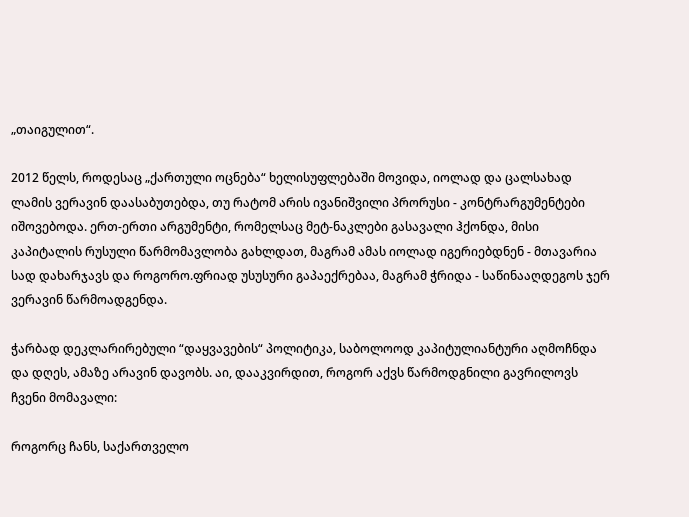„თაიგულით“.

2012 წელს, როდესაც „ქართული ოცნება“ ხელისუფლებაში მოვიდა, იოლად და ცალსახად ლამის ვერავინ დაასაბუთებდა, თუ რატომ არის ივანიშვილი პრორუსი - კონტრარგუმენტები იშოვებოდა. ერთ-ერთი არგუმენტი, რომელსაც მეტ-ნაკლები გასავალი ჰქონდა, მისი კაპიტალის რუსული წარმომავლობა გახლდათ, მაგრამ ამას იოლად იგერიებდნენ - მთავარია სად დახარჯავს და როგორო.ფრიად უსუსური გაპაექრებაა, მაგრამ ჭრიდა - საწინააღდეგოს ჯერ ვერავინ წარმოადგენდა.

ჭარბად დეკლარირებული “დაყვავების“ პოლიტიკა, საბოლოოდ კაპიტულიანტური აღმოჩნდა და დღეს, ამაზე არავინ დავობს. აი, დააკვირდით, როგორ აქვს წარმოდგნილი გავრილოვს ჩვენი მომავალი:

როგორც ჩანს, საქართველო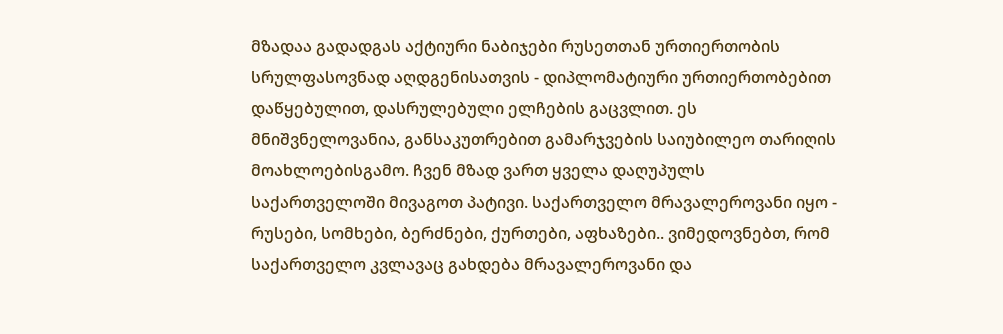მზადაა გადადგას აქტიური ნაბიჯები რუსეთთან ურთიერთობის სრულფასოვნად აღდგენისათვის - დიპლომატიური ურთიერთობებით დაწყებულით, დასრულებული ელჩების გაცვლით. ეს მნიშვნელოვანია, განსაკუთრებით გამარჯვების საიუბილეო თარიღის მოახლოებისგამო. ჩვენ მზად ვართ ყველა დაღუპულს საქართველოში მივაგოთ პატივი. საქართველო მრავალეროვანი იყო - რუსები, სომხები, ბერძნები, ქურთები, აფხაზები.. ვიმედოვნებთ, რომ საქართველო კვლავაც გახდება მრავალეროვანი და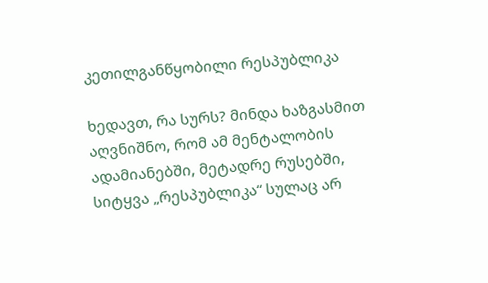კეთილგანწყობილი რესპუბლიკა

ხედავთ, რა სურს? მინდა ხაზგასმით აღვნიშნო, რომ ამ მენტალობის ადამიანებში, მეტადრე რუსებში, სიტყვა „რესპუბლიკა“ სულაც არ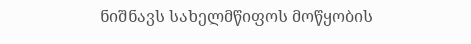ნიშნავს სახელმწიფოს მოწყობის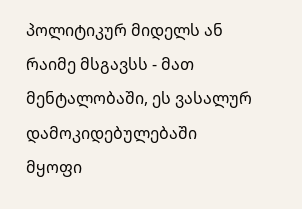პოლიტიკურ მიდელს ან რაიმე მსგავსს - მათ მენტალობაში, ეს ვასალურ დამოკიდებულებაში მყოფი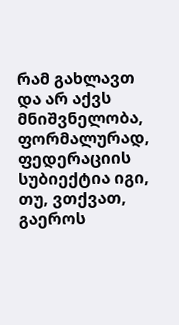რამ გახლავთ და არ აქვს მნიშვნელობა, ფორმალურად, ფედერაციის სუბიექტია იგი, თუ, ვთქვათ, გაეროს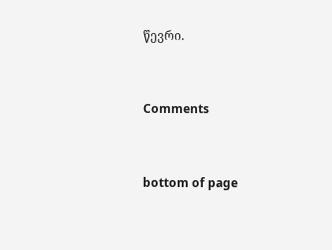წევრი.


Comments


bottom of page